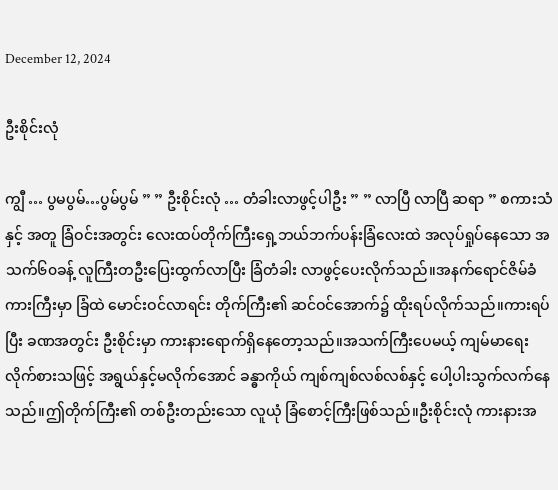December 12, 2024

ဦးစိုင်းလုံ

ကျွီ … ပွမပွမ်…ပွမ်ပွမ် ” ” ဦးစိုင်းလုံ … တံခါးလာဖွင့်ပါဦး ” ” လာပြီ လာပြီ ဆရာ ” စကားသံနှင့် အတူ ခြံဝင်းအတွင်း လေးထပ်တိုက်ကြီးရှေ့ဘယ်ဘက်ပန်းခြံလေးထဲ အလုပ်ရှုပ်နေသော အသက်၆၀ခန့် လူကြီးတဦးပြေးထွက်လာပြီး ခြံတံခါး လာဖွင့်ပေးလိုက်သည်။အနက်ရောင်ဇိမ်ခံကားကြီးမှာ ခြံထဲ မောင်းဝင်လာရင်း တိုက်ကြီး၏ ဆင်ဝင်အောက်၌ ထိုးရပ်လိုက်သည်။ကားရပ်ပြီး ခဏအတွင်း ဦးစိုင်းမှာ ကားနားရောက်ရှိနေတော့သည်။အသက်ကြီးပေမယ့် ကျမ်မာရေးလိုက်စားသဖြင့် အရွယ်နှင့်မလိုက်အောင် ခန္ဓာကိုယ် ကျစ်ကျစ်လစ်လစ်နှင့် ပေါ့ပါးသွက်လက်နေသည်။ဤတိုက်ကြီး၏ တစ်ဦးတည်းသော လူယုံ ခြံစောင့်ကြီးဖြစ်သည်။ဦးစိုင်းလုံ ကားနားအ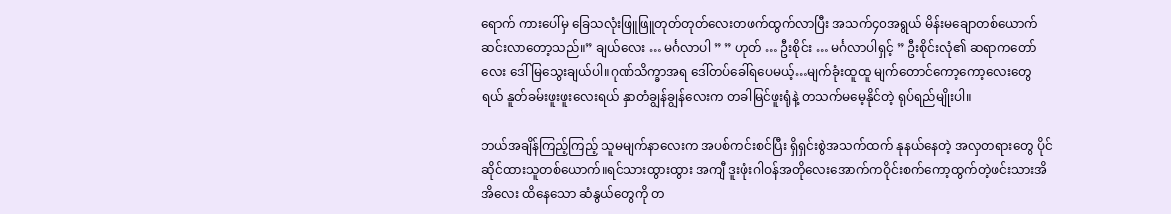ရောက် ကားပေါ်မှ ခြေသလုံးဖြူဖြူတုတ်တုတ်လေးတဖက်ထွက်လာပြီး အသက်၄၀အရွယ် မိန်းမချောတစ်ယောက်ဆင်းလာတော့သည်။” ချယ်လေး … မင်္ဂလာပါ ” ” ဟုတ် … ဦးစိုင်း … မင်္ဂလာပါရှင့် ” ဦးစိုင်းလုံ၏ ဆရာကတော်လေး ဒေါ်မြသွေးချယ်ပါ။ဂုဏ်သိက္ခာအရ ဒေါ်တပ်ခေါ်ရပေမယ့်…မျက်ခုံးထူထူ မျက်တောင်ကော့ကော့လေးတွေရယ် နူတ်ခမ်းဖူးဖူးလေးရယ် နှာတံချွန်ချွန်လေးက တခါမြင်ဖူးရုံနဲ့ တသက်မမေ့နိုင်တဲ့ ရုပ်ရည်မျိုးပါ။

ဘယ်အချိန်ကြည့်ကြည့် သူမမျက်နာလေးက အပစ်ကင်းစင်ပြီး ရှိရှင်းစွဲအသက်ထက် နုနယ်နေတဲ့ အလှတရားတွေ ပိုင်ဆိုင်ထားသူတစ်ယောက်။ရင်သားထွားထွား အကျီ ဒူးဖုံးဂါဝန်အတိုလေးအောက်ကဝိုင်းစက်ကော့ထွက်တဲ့ဖင်းသားအိအိလေး ထိနေသော ဆံနွယ်တွေကို တ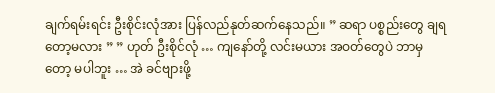ချက်ရမ်းရင်း ဦးစိုင်းလုံအား ပြန်လည်နုတ်ဆက်နေသည်။ ” ဆရာ ပစ္စည်းတွေ ချရတော့မလား ” ” ဟုတ် ဦးစိုင်လုံ … ကျနော်တို့ လင်းမယား အဝတ်တွေပဲ ဘာမှတော့ မပါဘူး … အဲ ခင်ဗျားဖို့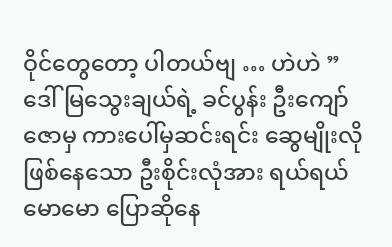ဝိုင်တွေတော့ ပါတယ်ဗျ … ဟဲဟဲ ” ဒေါ်မြသွေးချယ်ရဲ့ ခင်ပွန်း ဦးကျော်ဇောမှ ကားပေါ်မှဆင်းရင်း ဆွေမျိုးလို ဖြစ်နေသော ဦးစိုင်းလုံအား ရယ်ရယ်မောမော ပြောဆိုနေ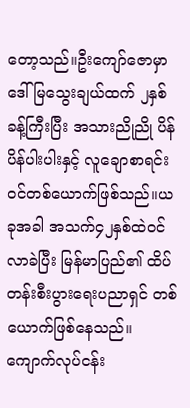တော့သည်။ဦးကျော်ဇောမှာ ဒေါ်မြသွေးချယ်ထက် ၂နှစ်ခန့်ကြီးပြီး အသားညိုညို ပိန်ပိန်ပါးပါးနှင့် လူချောစာရင်းဝင်တစ်ယောက်ဖြစ်သည်။ယခုအခါ အသက်၄၂နှစ်ထဲဝင်လာခဲပြီး မြန်မာပြည်၏ ထိပ်တန်းစီးပွားရေးပညာရှင် တစ်ယောက်ဖြစ်နေသည်။ကျောက်လုပ်ငန်း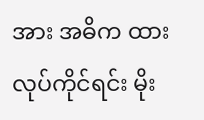အား အဓိက ထားလုပ်ကိုင်ရင်း မိုး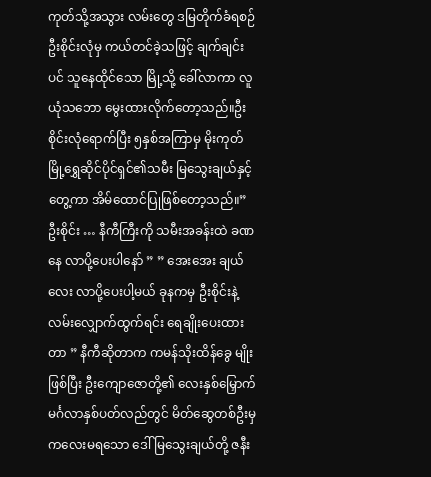ကုတ်သို့အသွား လမ်းတွေ ဒမြတိုက်ခံရစဉ် ဦးစိုင်းလုံမှ ကယ်တင်ခဲ့သဖြင့် ချက်ချင်းပင် သူနေထိုင်သော မြို့သို့ ခေါ်လာကာ လူယုံသဘော မွေးထားလိုက်တော့သည်။ဦးစိုင်းလုံရောက်ပြီး ၅နှစ်အကြာမှ မိုးကုတ်မြို့ရွှေဆိုင်ပိုင်ရှင်၏သမီး မြသွေးချယ်နှင့်တွေ့ကာ အိမ်ထောင်ပြုဖြစ်တော့သည်။” ဦးစိုင်း … နီကီကြီးကို သမီးအခန်းထဲ ခဏနေ လာပို့ပေးပါနော် ” ” အေးအေး ချယ်လေး လာပို့ပေးပါ့မယ် ခုနကမှ ဦးစိုင်းနဲ့ လမ်းလျှောက်ထွက်ရင်း ရေချိုးပေးထားတာ ” နီကီဆိုတာက ကမန်သိုးထိန်ခွေ မျိုးဖြစ်ပြီး ဦးကျောဇောတို့၏ လေးနှစ်မြှောက် မင်္ဂလာနှစ်ပတ်လည်တွင် မိတ်ဆွေတစ်ဦးမှ ကလေးမရသော ဒေါ်မြသွေးချယ်တို့ ဇနီး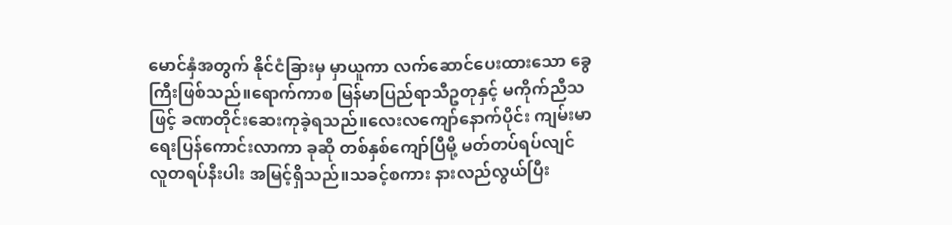မောင်နှံအတွက် နိုင်ငံခြားမှ မှာယူကာ လက်ဆောင်ပေးထားသော ခွေကြီးဖြစ်သည်။ရောက်ကာစ မြန်မာပြည်ရာသီဥတုနှင့် မကိုက်ညီသဖြင့် ခဏတိုင်းဆေးကုခဲ့ရသည်။လေးလကျော်နောက်ပိုင်း ကျမ်းမာရေးပြန်ကောင်းလာကာ ခုဆို တစ်နှစ်ကျော်ပြီမို့ မတ်တပ်ရပ်လျင် လူတရပ်နီးပါး အမြင့်ရှိသည်။သခင့်စကား နားလည်လွယ်ပြီး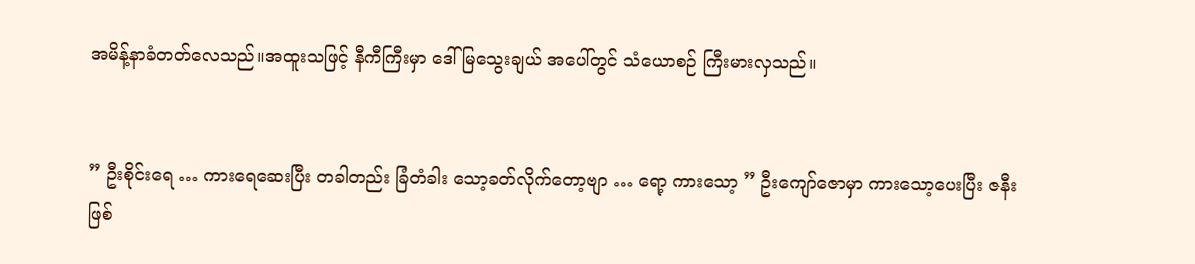အမိန့်နာခံတတ်လေသည်။အထူးသဖြင့် နီကီကြီးမှာ ဒေါ်မြသွေးချယ် အပေါ်တွင် သံယောစဉ် ကြီးမားလှသည်။


” ဦးစိုင်းရေ … ကားရေဆေးပြီး တခါတည်း ခြံတံခါး သော့ခတ်လိုက်တော့ဗျာ … ရော့ ကားသော့ ” ဦးကျော်ဇောမှာ ကားသော့ပေးပြီး ဇနီးဖြစ်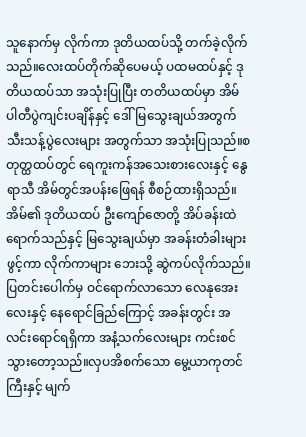သူနောက်မှ လိုက်ကာ ဒုတိယထပ်သို့ တက်ခဲ့လိုက်သည်။လေးထပ်တိုက်ဆိုပေမယ့် ပထမထပ်နှင့် ဒုတိယထပ်သာ အသုံးပြုပြီး တတိယထပ်မှာ အိမ်ပါတီပွဲကျင်းပချိန်နှင့် ဒေါ်မြသွေးချယ်အတွက် သီးသန့်ပွဲလေးများ အတွက်သာ အသုံးပြုသည်။စတုတ္ထထပ်တွင် ရေကူးကန်အသေးစားလေးနှင့် နွေရာသီ အိမ်တွင်အပန်းဖြေရန် စီစဉ်ထားရှိသည်။အိမ်၏ ဒုတိယထပ် ဦးကျော်ဇောတို့ အိပ်ခန်းထဲရောက်သည်နှင့် မြသွေးချယ်မှာ အခန်းတံခါးများဖွင့်ကာ လိုက်ကာများ ဘေးသို့ ဆွဲကပ်လိုက်သည်။ပြတင်းပေါက်မှ ဝင်ရောက်လာသော လေနုအေးလေးနှင့် နေရောင်ခြည်ကြောင့် အခန်းတွင်း အလင်းရောင်ရရှိကာ အနံ့သက်လေးများ ကင်းစင်သွားတော့သည်။လှပအိစက်သော မွေ့ယာကုတင်ကြီးနှင့် မျက်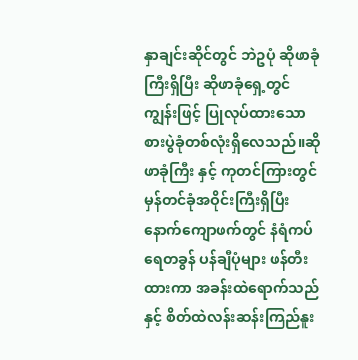နှာချင်းဆိုင်တွင် ဘဲဥပုံ ဆိုဖာခုံကြီးရှိပြီး ဆိုဖာခုံရှေ့တွင် ကျွန်းဖြင့် ပြုလုပ်ထားသော စားပွဲခုံတစ်လုံးရှိလေသည်။ဆိုဖာခုံကြီး နှင့် ကုတင်ကြားတွင် မှန်တင်ခုံအဝိုင်းကြီးရှိပြီး နောက်ကျောဖက်တွင် နံရံကပ် ရေတခွန် ပန်ချီပုံများ ဖန်တီးထားကာ အခန်းထဲရောက်သည်နှင့် စိတ်ထဲလန်းဆန်းကြည်နူး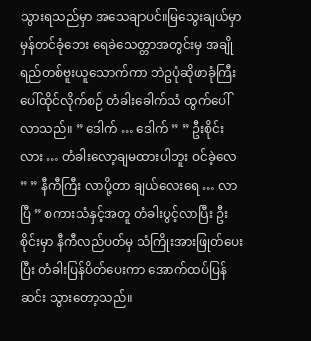သွားရသည်မှာ အသေချာပင်။မြသွေးချယ်မှာ မှန်တင်ခုံဘေး ရေခဲသေတ္တာအတွင်းမှ အချိုရည်တစ်ဗူးယူသောက်ကာ ဘဲဥပုံဆိုဖာခုံကြီးပေါ်ထိုင်လိုက်စဉ် တံခါးခေါက်သံ ထွက်ပေါ်လာသည်။ ” ဒေါက် … ဒေါက် ” ” ဦးစိုင်းလား … တံခါးလော့ချမထားပါဘူး ဝင်ခဲ့လေ ” ” နီကီကြီး လာပို့တာ ချယ်လေးရေ … လာပြီ ” စကားသံနှင့်အတူ တံခါးပွင့်လာပြီး ဦးစိုင်းမှာ နီကီလည်ပတ်မှ သံကြိုးအားဖြုတ်ပေးပြီး တံခါးပြန်ပိတ်ပေးကာ အောက်ထပ်ပြန်ဆင်း သွားတော့သည်။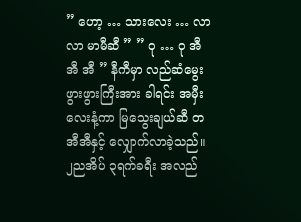” ဟော့ … သားလေး … လာလာ မာမီဆီ ” ” ဝု … ဝု အီ အီ အီ ” နီကီမှာ လည်ဆံမွေး ဖွားဖွားကြီးအား ခါရင်း အမှီးလေးနံ့ကာ မြသွေးချယ်ဆီ တအီအီနှင့် လျှောက်လာခဲ့သည်။ ၂ညအိပ် ၃ရက်ခရီး အလည်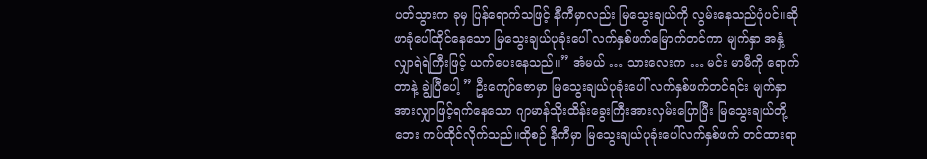ပတ်သွားက ခုမှ ပြန်ရောက်သဖြင့် နီကီမှာလည်း မြသွေးချယ်ကို လွမ်းနေသည်ပုံပင်။ဆိုဖာခုံပေါ်ထိုင်နေသော မြသွေးချယ်ပုခုံးပေါ် လက်နှစ်ဖက်မြောက်တင်ကာ မျက်နှာ အနှံ့ လျှာရဲရဲကြီးဖြင့် ယက်ပေးနေသည်။” အံမယ် … သားလေးက … မင်း မာမီကို ရောက်တာနဲ့ ချွဲပြီပေါ့ ” ဦးကျော်ဇောမှာ မြသွေးချယ်ပုခုံးပေါ် လက်နှစ်ဖက်တင်ရင်း မျက်နှာအားလျှာဖြင့်ရက်နေသော ဂျာမာန်သိုးထိန်းခွေးကြီးအားလှမ်းပြောပြီး မြသွေးချယ်တို့ဘေး ကပ်ထိုင်လိုက်သည်။ထိုစဉ် နီကီမှာ မြသွေးချယ်ပုခုံးပေါ်လက်နှစ်ဖက် တင်ထားရာ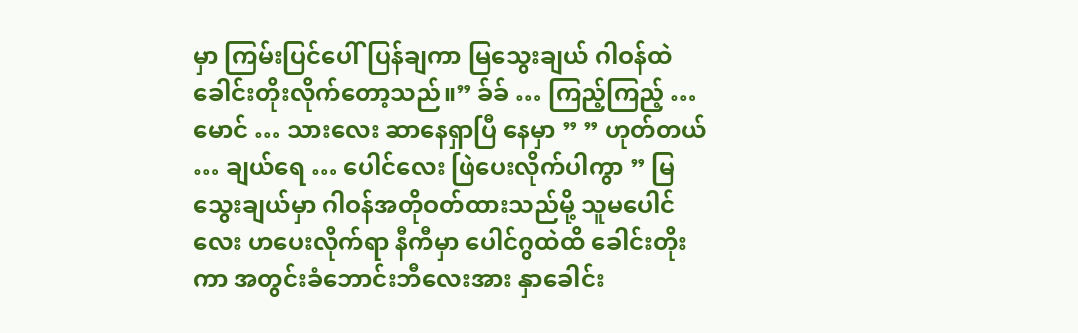မှာ ကြမ်းပြင်ပေါ်ပြန်ချကာ မြသွေးချယ် ဂါဝန်ထဲ ခေါင်းတိုးလိုက်တော့သည်။” ခ်ခ် … ကြည့်ကြည့် … မောင် … သားလေး ဆာနေရှာပြီ နေမှာ ” ” ဟုတ်တယ် … ချယ်ရေ … ပေါင်လေး ဖြဲပေးလိုက်ပါကွာ ” မြသွေးချယ်မှာ ဂါဝန်အတိုဝတ်ထားသည်မို့ သူမပေါင်လေး ဟပေးလိုက်ရာ နီကီမှာ ပေါင်ဂွထဲထိ ခေါင်းတိုးကာ အတွင်းခံဘောင်းဘီလေးအား နှာခေါင်း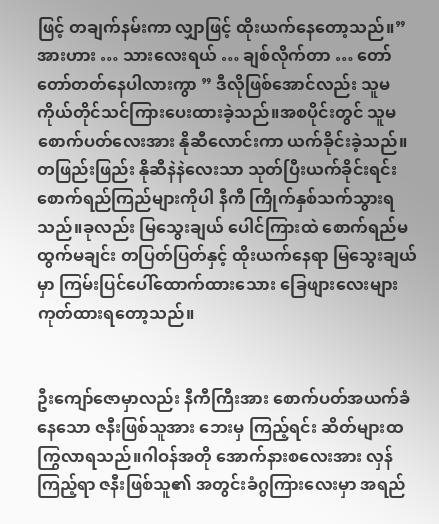ဖြင့် တချက်နမ်းကာ လျှာဖြင့် ထိုးယက်နေတော့သည်။” အားဟား … သားလေးရယ် … ချစ်လိုက်တာ … တော်တော်တတ်နေပါလားကွာ ” ဒီလိုဖြစ်အောင်လည်း သူမကိုယ်တိုင်သင်ကြားပေးထားခဲ့သည်။အစပိုင်းတွင် သူမစောက်ပတ်လေးအား နိုဆီလောင်းကာ ယက်ခိုင်းခဲ့သည်။တဖြည်းဖြည်း နိုဆီနဲနဲလေးသာ သုတ်ပြီးယက်ခိုင်းရင်း စောက်ရည်ကြည်များကိုပါ နီကီ ကြိုက်နှစ်သက်သွားရသည်။ခုလည်း မြသွေးချယ် ပေါင်ကြားထဲ စောက်ရည်မထွက်မချင်း တပြတ်ပြတ်နှင့် ထိုးယက်နေရာ မြသွေးချယ်မှာ ကြမ်းပြင်ပေါ်ထောက်ထားသေား ခြေဖျားလေးများ ကုတ်ထားရတော့သည်။


ဦးကျော်ဇောမှာလည်း နီကီကြီးအား စောက်ပတ်အယက်ခံနေသော ဇနီးဖြစ်သူအား ဘေးမှ ကြည့်ရင်း ဆိတ်များထကြွလာရသည်။ဂါဝန်အတို အောက်နားစလေးအား လှန်ကြည့်ရာ ဇနီးဖြစ်သူ၏ အတွင်းခံဂွကြားလေးမှာ အရည်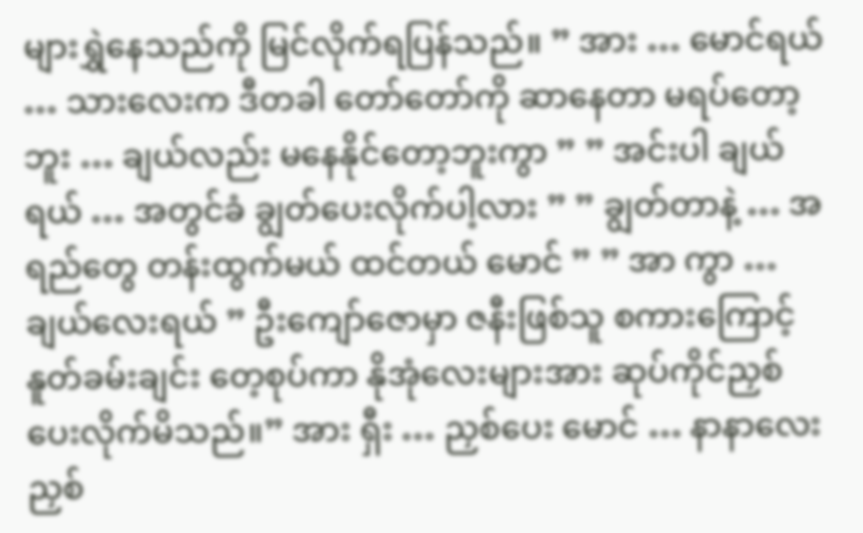များရွှဲနေသည်ကို မြင်လိုက်ရပြန်သည်။ ” အား … မောင်ရယ် … သားလေးက ဒီတခါ တော်တော်ကို ဆာနေတာ မရပ်တော့ဘူး … ချယ်လည်း မနေနိုင်တော့ဘူးကွာ ” ” အင်းပါ ချယ်ရယ် … အတွင်ခံ ချွတ်ပေးလိုက်ပါ့လား ” ” ချွတ်တာနဲ့ … အရည်တွေ တန်းထွက်မယ် ထင်တယ် မောင် ” ” အာ ကွာ … ချယ်လေးရယ် ” ဦးကျော်ဇောမှာ ဇနီးဖြစ်သူ စကားကြောင့် နူတ်ခမ်းချင်း တေ့စုပ်ကာ နိုအုံလေးများအား ဆုပ်ကိုင်ညှစ်ပေးလိုက်မိသည်။” အား ရှီး … ညှစ်ပေး မောင် … နာနာလေး ညှစ်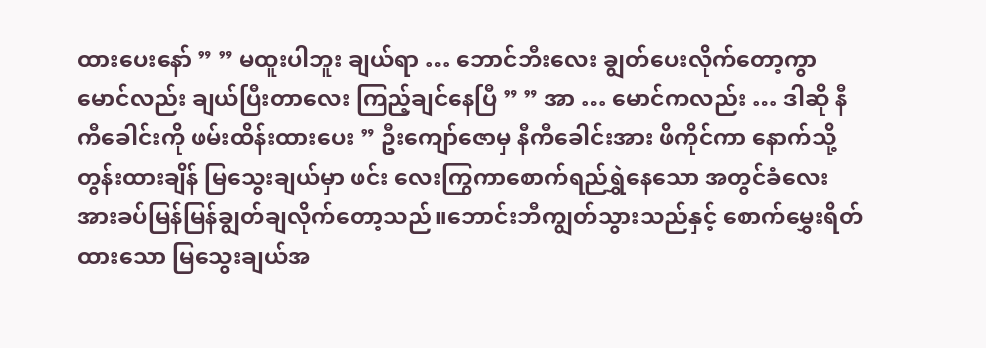ထားပေးနော် ” ” မထူးပါဘူး ချယ်ရာ … ဘောင်ဘီးလေး ချွတ်ပေးလိုက်တော့ကွာ မောင်လည်း ချယ်ပြီးတာလေး ကြည့်ချင်နေပြီ ” ” အာ … မောင်ကလည်း … ဒါဆို နီကီခေါင်းကို ဖမ်းထိန်းထားပေး ” ဦးကျော်ဇောမှ နီကီခေါင်းအား ဖိကိုင်ကာ နောက်သို့တွန်းထားချိန် မြသွေးချယ်မှာ ဖင်း လေးကြွကာစောက်ရည်ရွှဲနေသော အတွင်ခံလေးအားခပ်မြန်မြန်ချွတ်ချလိုက်တော့သည်။ဘောင်းဘီကျွတ်သွားသည်နှင့် စောက်မွှေးရိတ်ထားသော မြသွေးချယ်အ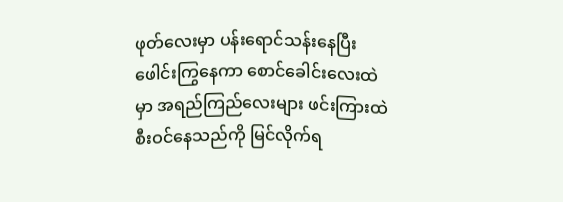ဖုတ်လေးမှာ ပန်းရောင်သန်းနေပြီး ဖေါင်းကြွနေကာ စောင်ခေါင်းလေးထဲမှာ အရည်ကြည်လေးများ ဖင်းကြားထဲစီးဝင်နေသည်ကို မြင်လိုက်ရ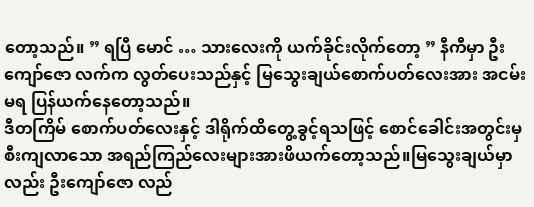တော့သည်။ ” ရပြီ မောင် … သားလေးကို ယက်ခိုင်းလိုက်တော့ ” နီကီမှာ ဦးကျော်ဇော လက်က လွတ်ပေးသည်နှင့် မြသွေးချယ်စောက်ပတ်လေးအား အငမ်းမရ ပြန်ယက်နေတော့သည်။
ဒီတကြိမ် စောက်ပတ်လေးနှင့် ဒါရိုက်ထိတွေ့ခွင့်ရသဖြင့် စောင်ခေါင်းအတွင်းမှ စီးကျလာသော အရည်ကြည်လေးများအားဖိယက်တော့သည်။မြသွေးချယ်မှာလည်း ဦးကျော်ဇော လည်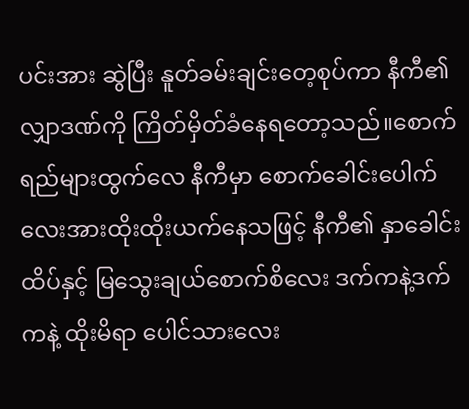ပင်းအား ဆွဲပြီး နူတ်ခမ်းချင်းတေ့စုပ်ကာ နီကီ၏ လျှာဒဏ်ကို ကြိတ်မှိတ်ခံနေရတော့သည်။စောက်ရည်များထွက်လေ နီကီမှာ စောက်ခေါင်းပေါက်လေးအားထိုးထိုးယက်နေသဖြင့် နီကီ၏ နှာခေါင်းထိပ်နှင့် မြသွေးချယ်စောက်စိလေး ဒက်ကနဲ့ဒက်ကနဲ့ ထိုးမိရာ ပေါင်သားလေး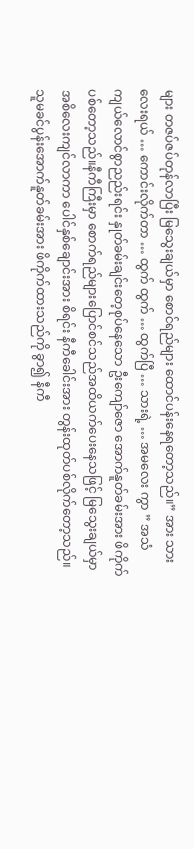များ တဇပ်ဇပ်တုန်လာပြီး မြသွေးချယ်မှာ စောင်ရည်များ ထောင်ပန်းနေရတော့သည်။” အား သားလေးရယ် … ကောင်းလိုက်တာ … ထွက် ထွက် … ထွက်ပြီ … သားရဲ့ … အမလေး ကွာ ” အသံကျယ်လောင်စွာညည်းရင်း နှုတ်ခမ်းချင်းတေ့စုပ်နေသော ဦးကျော်ဇော အောက်နူတ်ခမ်းအား ဖိကိုက်ပစ်တော့သည်။နီကီကြီးမှာ စောက်ရည်များပြောင်စင်သည်အထိယက်ပေးနေသဖြင့် မြသွေးချယ်မှာ အစိလေးကျင်လာကာ ပေါင်နှစ်ချောင်းအား စိရင်း နီကီခေါင်းအား တွန်းထုတ်ပစ်လိုက်တော့သည်။သူမခင်ပွန်းအောက်နူတ်ခမ်းအား ဖိကိုက်ထားသည်ကို ခွာ၍ နီကီ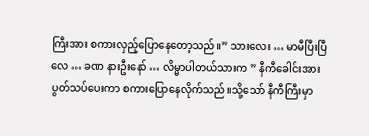ကြီးအား စကားလှည့်ပြောနေတော့သည်။” သားလေး … မာမီပြီးပြီလေ … ခဏ နားဦးနော် … လိမ္မာပါတယ်သားက ” နီကီခေါင်းအား ပွတ်သပ်ပေးကာ စကားပြောနေလိုက်သည်။သို့သော် နီကီကြီးမှာ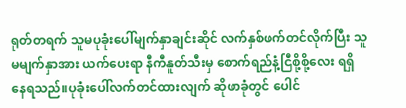ရုတ်တရက် သူမပုခုံးပေါ်မျက်နှာချင်းဆိုင် လက်နှစ်ဖက်တင်လိုက်ပြီး သူမမျက်နှာအား ယက်ပေးရာ နီကီနူတ်သီးမှ စောက်ရည်နံ့ငြီစို့စို့လေး ရရှိနေရသည်။ပုခုံးပေါ်လက်တင်ထားလျက် ဆိုဖာခုံတွင် ပေါင်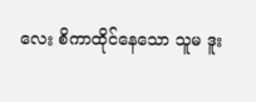လေး စိကာထိုင်နေသော သူမ ဒူး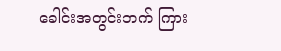ခေါင်းအတွင်းဘက် ကြား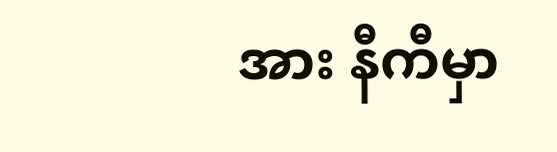အား နီကီမှာ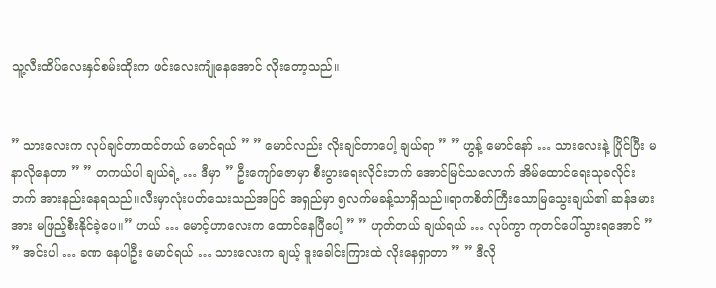သူ့လီးထိပ်လေးနှင်စမ်းထိုးက ဖင်းလေးကျုံနေအောင် လိုးတော့သည်။


” သားလေးက လုပ်ချင်တာထင်တယ် မောင်ရယ် ” ” မောင်လည်း လိုးချင်တာပေါ့ ချယ်ရာ ” ” ဟွန့် မောင်နော် … သားလေးနဲ့ ပြိုင်ပြီး မနာလိုနေတာ ” ” တကယ်ပါ ချယ်ရဲ့ … ဒီမှာ ” ဦးကျော်ဇောမှာ စီးပွားရေးလိုင်းဘက် အောင်မြင်သလောက် အိမ်ထောင်ရေးသုခလိုင်းဘက် အားနည်းနေရသည်။လီးမှာလုံးပတ်သေးသည်အပြင် အရှည်မှာ ၅လက်မခန့်သာရှိသည်။ရာကစိတ်ကြီးသောမြသွေးချယ်၏ ဆန်ဒမားအား မဖြည့်စီးနိုင်ခဲ့ပေ။” ဟယ် … မောင့်ဟာလေးက ထောင်နေပြီပေါ့ ” ” ဟုတ်တယ် ချယ်ရယ် … လုပ်ကွာ ကုတင်ပေါ်သွားရအောင် ” ” အင်းပါ … ခဏ နေပါဦး မောင်ရယ် … သားလေးက ချယ့် ဒူးခေါင်းကြားထဲ လိုးနေရှာတာ ” ” ဒီလို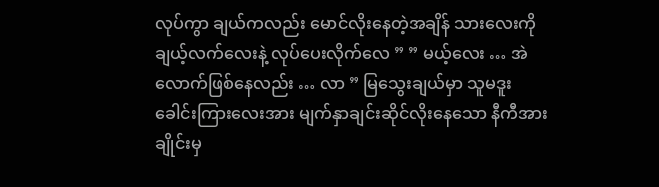လုပ်ကွာ ချယ်ကလည်း မောင်လိုးနေတဲ့အချိန် သားလေးကို ချယ့်လက်လေးနဲ့ လုပ်ပေးလိုက်လေ ” ” မယ့်လေး … အဲလောက်ဖြစ်နေလည်း … လာ ” မြသွေးချယ်မှာ သူမဒူးခေါင်းကြားလေးအား မျက်နှာချင်းဆိုင်လိုးနေသော နီကီအား ချိုင်းမှ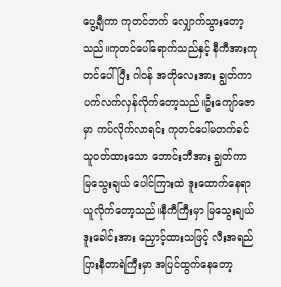ပွေ့ချီကာ ကုတင်ဘက် လျှောက်သွားတော့သည်။ကုတင်ပေါ်ရောက်သည်နှင့် နီကီအားကုတင်ပေါ်ပြီး ဂါဝန် အတိုလေးအား ချွတ်ကာ ပက်လက်လှန်လိုက်တော့သည်။ဦးကျော်ဇောမှာ ကပ်လိုက်လာရင်း ကုတင်ပေါ်မတက်ခင် သူဝတ်ထားသော ဘောင်းဘီအား ချွတ်ကာ မြသွေးချယ် ပေါင်ကြားထဲ ဒူးထောက်နေရာယူလိုက်တော့သည်။နီကီကြီးမှာ မြသွေးချယ်ဒူးခေါင်းအား ညှောင့်ထားသဖြင့် လီးအရည်ပြားနီတာရဲကြီးမှာ အပြင်ထွက်နေတော့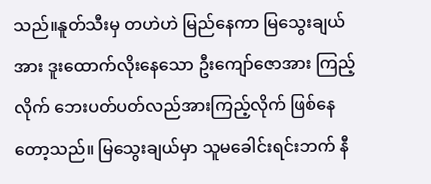သည်။နူတ်သီးမှ တဟဲဟဲ မြည်နေကာ မြသွေးချယ်အား ဒူးထောက်လိုးနေသော ဦးကျော်ဇောအား ကြည့်လိုက် ဘေးပတ်ပတ်လည်အားကြည့်လိုက် ဖြစ်နေတော့သည်။ မြသွေးချယ်မှာ သူမခေါင်းရင်းဘက် နီ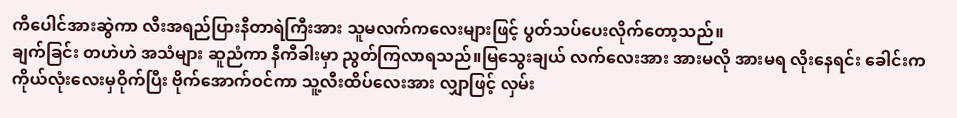ကီပေါင်အားဆွဲကာ လီးအရည်ပြားနီတာရဲကြီးအား သူမလက်ကလေးများဖြင့် ပွတ်သပ်ပေးလိုက်တော့သည်။
ချက်ခြင်း တဟဲဟဲ အသံများ ဆူညံကာ နီကီခါးမှာ ညွတ်ကြလာရသည်။မြသွေးချယ် လက်လေးအား အားမလို အားမရ လိုးနေရင်း ခေါင်းက ကိုယ်လုံးလေးမှဝိုက်ပြီး ဗိုက်အောက်ဝင်ကာ သူ့လီးထိပ်လေးအား လျှာဖြင့် လှမ်း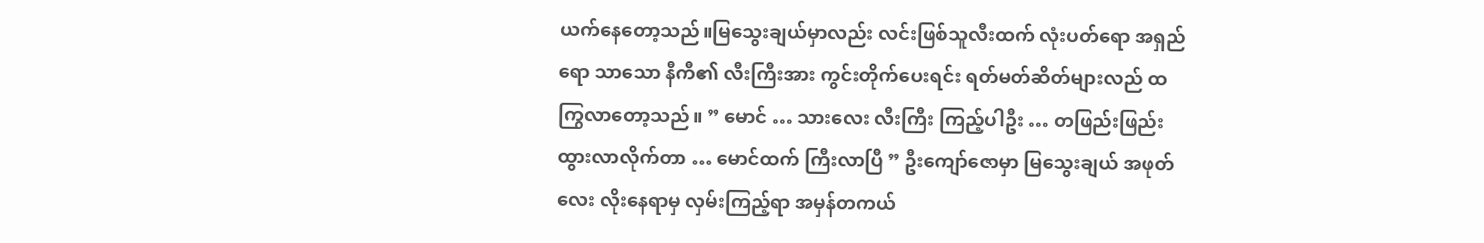ယက်နေတော့သည်။မြသွေးချယ်မှာလည်း လင်းဖြစ်သူလီးထက် လုံးပတ်ရော အရှည်ရော သာသော နီကီ၏ လီးကြီးအား ကွင်းတိုက်ပေးရင်း ရတ်မတ်ဆိတ်များလည် ထကြွလာတော့သည်။ ” မောင် … သားလေး လီးကြီး ကြည့်ပါဦး … တဖြည်းဖြည်း ထွားလာလိုက်တာ … မောင်ထက် ကြီးလာပြီ ” ဦးကျော်ဇောမှာ မြသွေးချယ် အဖုတ်လေး လိုးနေရာမှ လှမ်းကြည့်ရာ အမှန်တကယ်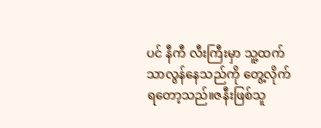ပင် နီကီ လီးကြီးမှာ သူ့ထက် သာလွန်နေသည်ကို တွေ့လိုက်ရတော့သည်။ဇနီးဖြစ်သူ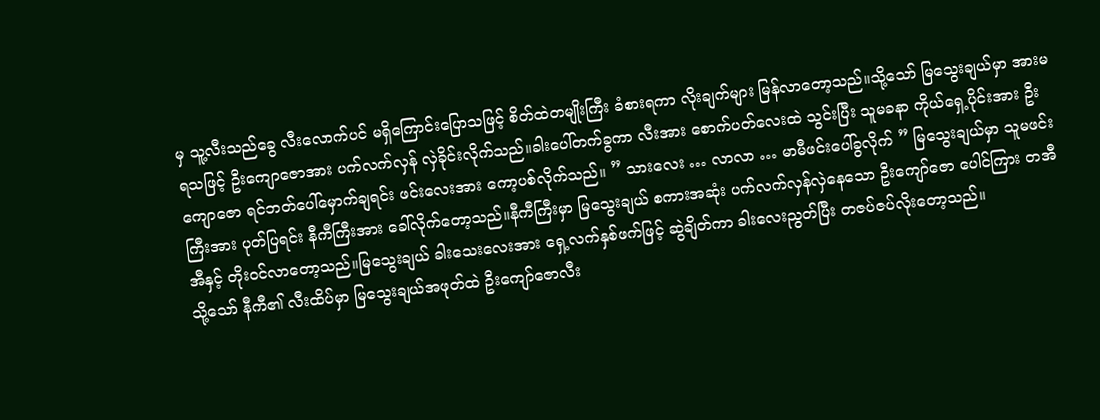မှ သူ့လီးသည်ခွေ လီးလောက်ပင် မရှိကြောင်းပြောသဖြင့် စိတ်ထဲတမျိုးကြီး ခံစားရကာ လိုးချက်များ မြန်လာတော့သည်။သို့သော် မြသွေးချယ်မှာ အားမရသဖြင့် ဦးကျောဇောအား ပက်လက်လှန် လှဲခိုင်းလိုက်သည်။ခါးပေါ်တက်ခွကာ လီးအား စောက်ပတ်လေးထဲ သွင်းပြီး သူမခနာ ကိုယ်ရှေ့ပိုင်းအား ဦးကျောဇော ရင်ဘတ်ပေါ်မှောက်ချရင်း ဖင်းလေးအား ကော့ပစ်လိုက်သည်။ ” သားလေး … လာလာ … မာမီဖင်းပေါ်ခွလိုက် ” မြသွေးချယ်မှာ သူမဖင်းကြီးအား ပုတ်ပြရင်း နီကီကြီးအား ခေါ်လိုက်တော့သည်။နီကီကြီးမှာ မြသွေးချယ် စကားအဆုံး ပက်လက်လှန်လှဲနေသော ဦးကျော်ဇော ပေါင်ကြား တအီအီနှင့် တိုးဝင်လာတော့သည်။မြသွေးချယ် ခါးသေးလေးအား ရှေ့လက်နှစ်ဖက်ဖြင့် ဆွဲချိတ်ကာ ခါးလေးညွတ်ပြီး တဇပ်ဇပ်လိုးတော့သည်။
သို့သော် နီကီ၏ လီးထိပ်မှာ မြသွေးချယ်အဖုတ်ထဲ ဦးကျော်ဇောလီး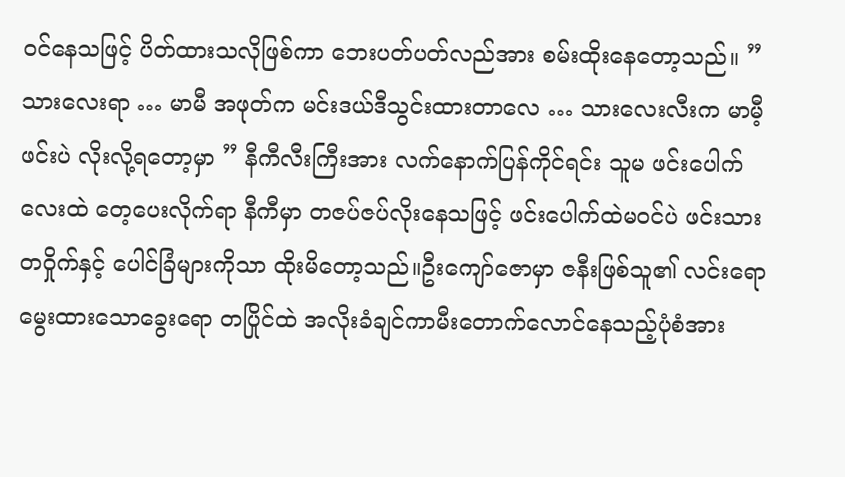ဝင်နေသဖြင့် ပိတ်ထားသလိုဖြစ်ကာ ဘေးပတ်ပတ်လည်အား စမ်းထိုးနေတော့သည်။ ” သားလေးရာ … မာမီ အဖုတ်က မင်းဒယ်ဒီသွင်းထားတာလေ … သားလေးလီးက မာမီ့ဖင်းပဲ လိုးလို့ရတော့မှာ ” နီကီလီးကြီးအား လက်နောက်ပြန်ကိုင်ရင်း သူမ ဖင်းပေါက်လေးထဲ တေ့ပေးလိုက်ရာ နီကီမှာ တဇပ်ဇပ်လိုးနေသဖြင့် ဖင်းပေါက်ထဲမဝင်ပဲ ဖင်းသား တဝှိုက်နှင့် ပေါင်ခြံများကိုသာ ထိုးမိတော့သည်။ဦးကျော်ဇောမှာ ဇနီးဖြစ်သူ၏ လင်းရော မွေးထားသောခွေးရော တပြိုင်ထဲ အလိုးခံချင်ကာမီးတောက်လောင်နေသည့်ပုံစံအား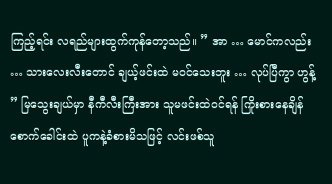ကြည့်ရင်း လရည်များထွက်ကုန်တော့သည်။ ” အာ … မောင်ကလည်း … သားလေးလီးတောင် ချယ့်ဖင်းထဲ မဝင်သေးဘူး … လုပ်ပြီကွာ ဟွန့် ” မြသွေးချယ်မှာ နီကီလီးကြီးအား သူမဖင်းထဲဝင်ရန် ကြိုးစားနေချိန် စောက်ခေါင်းထဲ ပူကနဲ့ခံစားမိသဖြင့် လင်းဖစ်သူ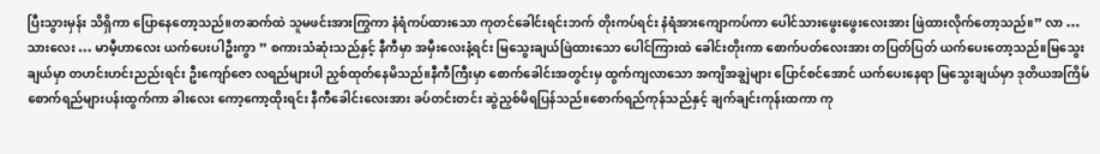ပြီးသွားမှန်း သိရှိကာ ပြောနေတော့သည်။တဆက်ထဲ သူမဖင်းအားကြွကာ နံရံကပ်ထားသော ကုတင်ခေါင်းရင်းဘက် တိုးကပ်ရင်း နံရံအားကျောကပ်ကာ ပေါင်သားဖွေးဖွေးလေးအား ဖြဲထားလိုက်တော့သည်။” လာ … သားလေး … မာမီ့ဟာလေး ယက်ပေးပါဦးကွာ ” စကားသံဆုံးသည်နှင့် နီကီမှာ အမှီးလေးနံ့ရင်း မြသွေးချယ်ဖြဲထားသော ပေါင်ကြားထဲ ခေါင်းတိုးကာ စောက်ပတ်လေးအား တပြတ်ပြတ် ယက်ပေးတော့သည်။မြသွေးချယ်မှာ တဟင်းဟင်းညည်းရင်း ဦးကျော်ဇော လရည်များပါ ညှစ်ထုတ်နေမိသည်။နီကီကြီးမှာ စောက်ခေါင်းအတွင်းမှ ထွက်ကျလာသော အကျိအချွဲများ ပြောင်စင်အောင် ယက်ပေးနေရာ မြသွေးချယ်မှာ ဒုတိယအကြိမ် စောက်ရည်များပန်းထွက်ကာ ခါးလေး ကော့ကော့ထိုးရင်း နီကီခေါင်းလေးအား ခပ်တင်းတင်း ဆွဲညှစ်မိရပြန်သည်။စောက်ရည်ကုန်သည်နှင့် ချက်ချင်းကုန်းထကာ ကု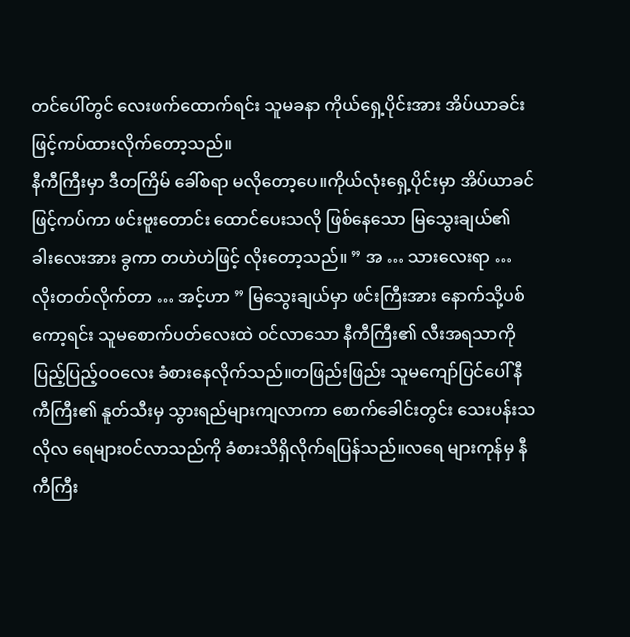တင်ပေါ်တွင် လေးဖက်ထောက်ရင်း သူမခနာ ကိုယ်ရှေ့ပိုင်းအား အိပ်ယာခင်းဖြင့်ကပ်ထားလိုက်တော့သည်။
နီကီကြီးမှာ ဒီတကြိမ် ခေါ်စရာ မလိုတော့ပေ။ကိုယ်လုံးရှေ့ပိုင်းမှာ အိပ်ယာခင်ဖြင့်ကပ်ကာ ဖင်းဗူးတောင်း ထောင်ပေးသလို ဖြစ်နေသော မြသွေးချယ်၏ ခါးလေးအား ခွကာ တဟဲဟဲဖြင့် လိုးတော့သည်။ ” အ … သားလေးရာ … လိုးတတ်လိုက်တာ … အင့်ဟာ ” မြသွေးချယ်မှာ ဖင်းကြီးအား နောက်သို့ပစ်ကော့ရင်း သူမစောက်ပတ်လေးထဲ ဝင်လာသော နီကီကြီး၏ လီးအရသာကို ပြည့်ပြည့်ဝဝလေး ခံစားနေလိုက်သည်။တဖြည်းဖြည်း သူမကျော်ပြင်ပေါ် နီကီကြီး၏ နူတ်သီးမှ သွားရည်များကျလာကာ စောက်ခေါင်းတွင်း သေးပန်းသလိုလ ရေများဝင်လာသည်ကို ခံစားသိရှိလိုက်ရပြန်သည်။လရေ များကုန်မှ နီကီကြီး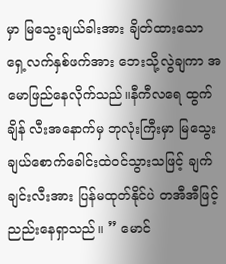မှာ မြသွေးချယ်ခါးအား ချိတ်ထားသော ရှေ့လက်နှစ်ဖက်အား ဘေးသို့လွဲချကာ အမောဖြည်နေလိုက်သည်။နီကီလရေ ထွက်ချိန် လီးအနောက်မှ ဘုလုံးကြီးမှာ မြသွေးချယ်စောက်ခေါင်းထဲဝင်သွားသဖြင့် ချက်ချင်းလီးအား ပြန်မထုတ်နိုင်ပဲ တအီအီဖြင့် ညည်းနေရှာသည်။ ” မောင်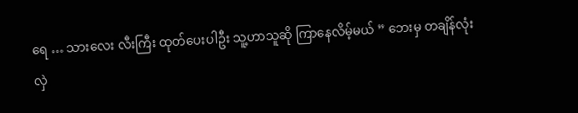ရေ … သားလေး လီးကြီး ထုတ်ပေးပါဦး သူ့ဟာသူဆို ကြာနေလိမ့်မယ် ” ဘေးမှ တချိန်လုံး လှဲ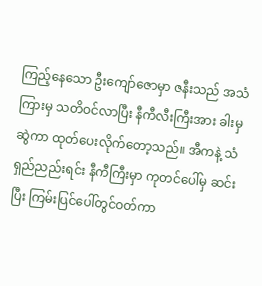ကြည့်နေသော ဦးကျော်ဇောမှာ ဇနီးသည် အသံကြားမှ သတိဝင်လာပြီး နီကီလီးကြီးအား ခါးမှဆွဲကာ ထုတ်ပေးလိုက်တော့သည်။ အီကနဲ့ သံရှည်ညည်းရင်း နီကီကြီးမှာ ကုတင်ပေါ်မှ ဆင်းပြီး ကြမ်းပြင်ပေါ်တွင်ဝတ်ကာ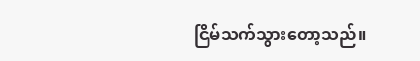ငြိမ်သက်သွားတော့သည်။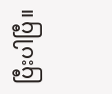ပြီးပါပြီ။